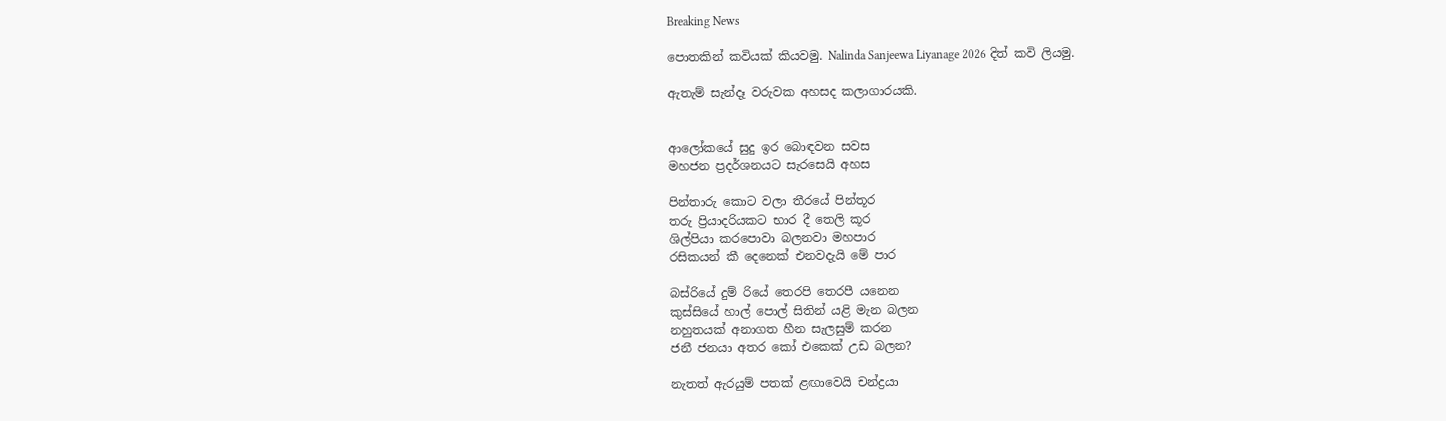Breaking News

පොතකින් කවියක් කියවමු. Nalinda Sanjeewa Liyanage 2026 දිත් කවි ලියමු.

ඇතැම් සැන්දෑ වරුවක අහසද කලාගාරයකි.


ආලෝකයේ සුදු ඉර බොඳවන සවස
මහජන ප්‍රදර්ශනයට සැරසෙයි අහස

පින්තාරු කොට වලා තීරයේ පින්තූර
තරු ප්‍රියාදරියකට භාර දී තෙලි කූර
ශිල්පියා කරපොවා බලනවා මහපාර
රසිකයන් කී දෙනෙක් එනවදැයි මේ පාර

බස්රියේ දුම් රියේ තෙරපි තෙරපී යනෙන
කුස්සියේ හාල් පොල් සිතින් යළි මැන බලන
නහුතයක් අනාගත හීන සැලසුම් කරන
ජනී ජනයා අතර කෝ එකෙක් උඩ බලන?

නැතත් ඇරයුම් පතක් ළඟාවෙයි චන්ද්‍රයා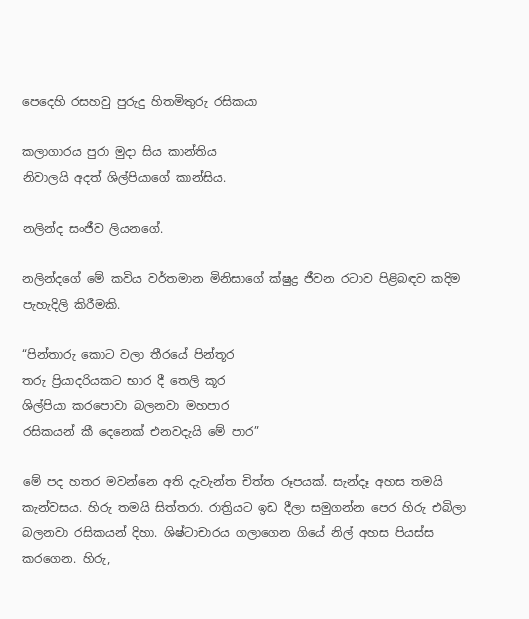පෙදෙහි රසහවු පුරුදු හිතමිතුරු රසිකයා

කලාගාරය පුරා මුදා සිය කාන්තිය
නිවාලයි අදත් ශිල්පියාගේ කාන්සිය.

නලින්ද සංජීව ලියනගේ.

නලින්දගේ මේ කවිය වර්තමාන මිනිසාගේ ක්ෂුද්‍ර ජීවන රටාව පිළිබඳව කදිම පැහැදිලි කිරීමකි.

“පින්තාරු කොට වලා තීරයේ පින්තූර
තරු ප්‍රියාදරියකට භාර දී තෙලි කූර
ශිල්පියා කරපොවා බලනවා මහපාර
රසිකයන් කී දෙනෙක් එනවදැයි මේ පාර”

මේ පද හතර මවන්නෙ අති දැවැන්ත චිත්ත රූපයක්. සැන්දෑ අහස තමයි කැන්වසය. හිරු තමයි සිත්තරා. රාත්‍රියට ඉඩ දීලා සමුගන්න පෙර හිරු එබිලා බලනවා රසිකයන් දිහා. ශිෂ්ටාචාරය ගලාගෙන ගියේ නිල් අහස පියස්ස කරගෙන. හිරු,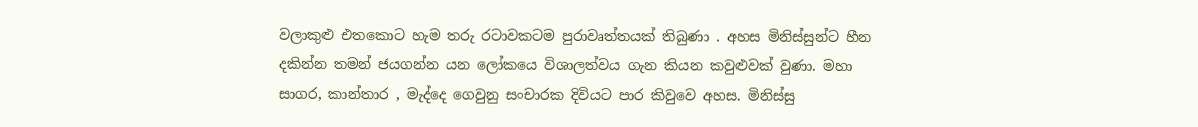වලාකුළු එතකොට හැම තරු රටාවකටම පුරාවෘත්තයක් තිබුණා . අහස මිනිස්සුන්ට හීන දකින්න තමන් ජයගන්න යන ලෝකයෙ විශාලත්වය ගැන කියන කවුළුවක් වුණා. මහා සාගර, කාන්තාර , මැද්දෙ ගෙවුනු සංචාරක දිවියට පාර කිවුවෙ අහස. මිනිස්සු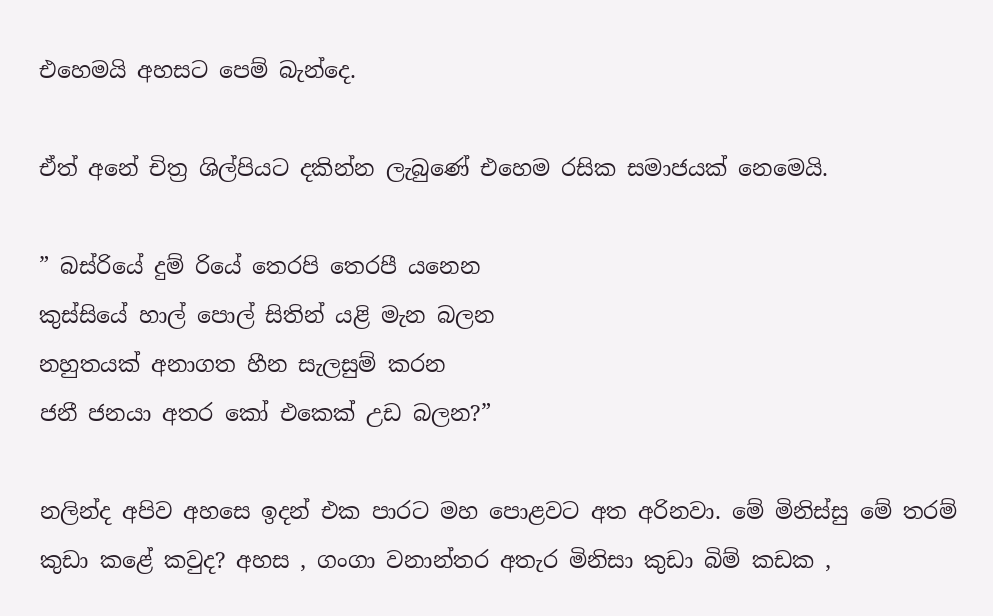එහෙමයි අහසට පෙම් බැන්දෙ.

ඒත් අනේ චිත්‍ර ශිල්පියට දකින්න ලැබුණේ එහෙම රසික සමාජයක් නෙමෙයි.

” බස්රියේ දුම් රියේ තෙරපි තෙරපී යනෙන
කුස්සියේ හාල් පොල් සිතින් යළි මැන බලන
නහුතයක් අනාගත හීන සැලසුම් කරන
ජනී ජනයා අතර කෝ එකෙක් උඩ බලන?”

නලින්ද අපිව අහසෙ ඉදන් එක පාරට මහ පොළවට අත අරිනවා. මේ මිනිස්සු මේ තරම් කුඩා කළේ කවුද? අහස , ගංගා වනාන්තර අතැර මිනිසා කුඩා බිම් කඩක ,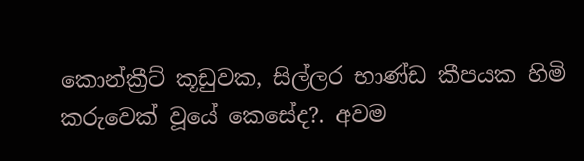කොන්ක්‍රීට් කූඩුවක, සිල්ලර භාණ්ඩ කීපයක හිමි කරුවෙක් වූයේ කෙසේද?. අවම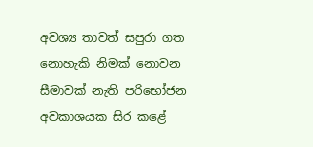අවශ්‍ය තාවත් සපුරා ගත නොහැකි නිමක් නොවන සීමාවක් නැති පරිභෝජන අවකාශයක සිර කළේ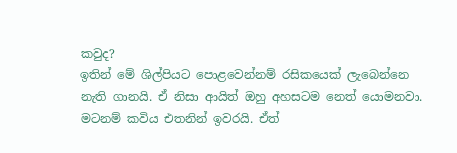කවුද?
ඉතින් මේ ශිල්පියට පොළවෙන්නම් රසිකයෙක් ලැබෙන්නෙ නැති ගානයි. ඒ නිසා ආයිත් ඔහු අහසටම නෙත් යොමනවා. මටනම් කවිය එතනින් ඉවරයි. ඒත්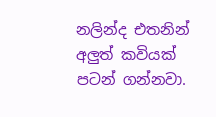නලින්ද එතනින් අලුත් කවියක් පටන් ගන්නවා.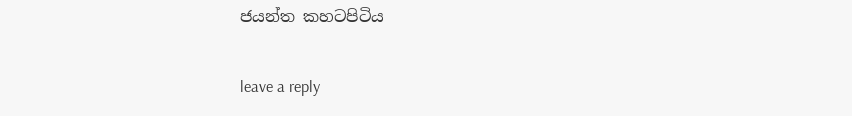ජයන්ත කහටපිටිය

leave a reply